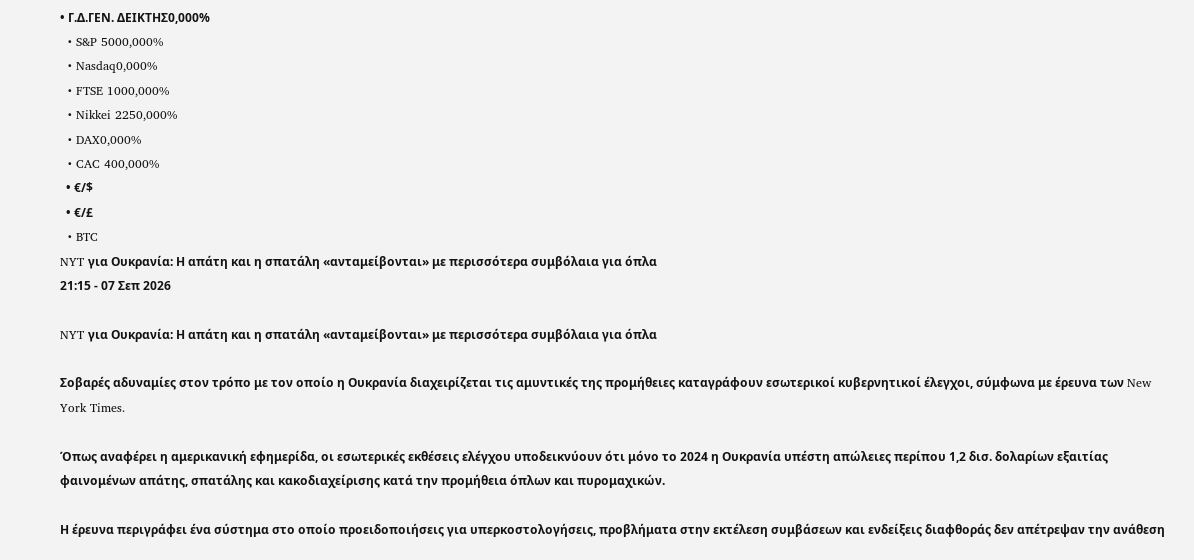• Γ.Δ.ΓΕΝ. ΔΕΙΚΤΗΣ0,000%
  • S&P 5000,000%
  • Nasdaq0,000%
  • FTSE 1000,000%
  • Nikkei 2250,000%
  • DAX0,000%
  • CAC 400,000%
  • €/$
  • €/£
  • BTC
NYT για Ουκρανία: Η απάτη και η σπατάλη «ανταμείβονται» με περισσότερα συμβόλαια για όπλα
21:15 - 07 Σεπ 2026

NYT για Ουκρανία: Η απάτη και η σπατάλη «ανταμείβονται» με περισσότερα συμβόλαια για όπλα

Σοβαρές αδυναμίες στον τρόπο με τον οποίο η Ουκρανία διαχειρίζεται τις αμυντικές της προμήθειες καταγράφουν εσωτερικοί κυβερνητικοί έλεγχοι, σύμφωνα με έρευνα των New York Times.

Όπως αναφέρει η αμερικανική εφημερίδα, οι εσωτερικές εκθέσεις ελέγχου υποδεικνύουν ότι μόνο το 2024 η Ουκρανία υπέστη απώλειες περίπου 1,2 δισ. δολαρίων εξαιτίας φαινομένων απάτης, σπατάλης και κακοδιαχείρισης κατά την προμήθεια όπλων και πυρομαχικών.

Η έρευνα περιγράφει ένα σύστημα στο οποίο προειδοποιήσεις για υπερκοστολογήσεις, προβλήματα στην εκτέλεση συμβάσεων και ενδείξεις διαφθοράς δεν απέτρεψαν την ανάθεση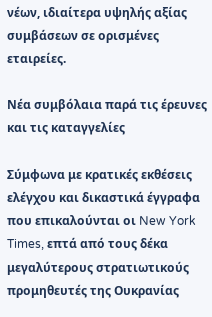νέων, ιδιαίτερα υψηλής αξίας συμβάσεων σε ορισμένες εταιρείες.

Νέα συμβόλαια παρά τις έρευνες και τις καταγγελίες

Σύμφωνα με κρατικές εκθέσεις ελέγχου και δικαστικά έγγραφα που επικαλούνται οι New York Times, επτά από τους δέκα μεγαλύτερους στρατιωτικούς προμηθευτές της Ουκρανίας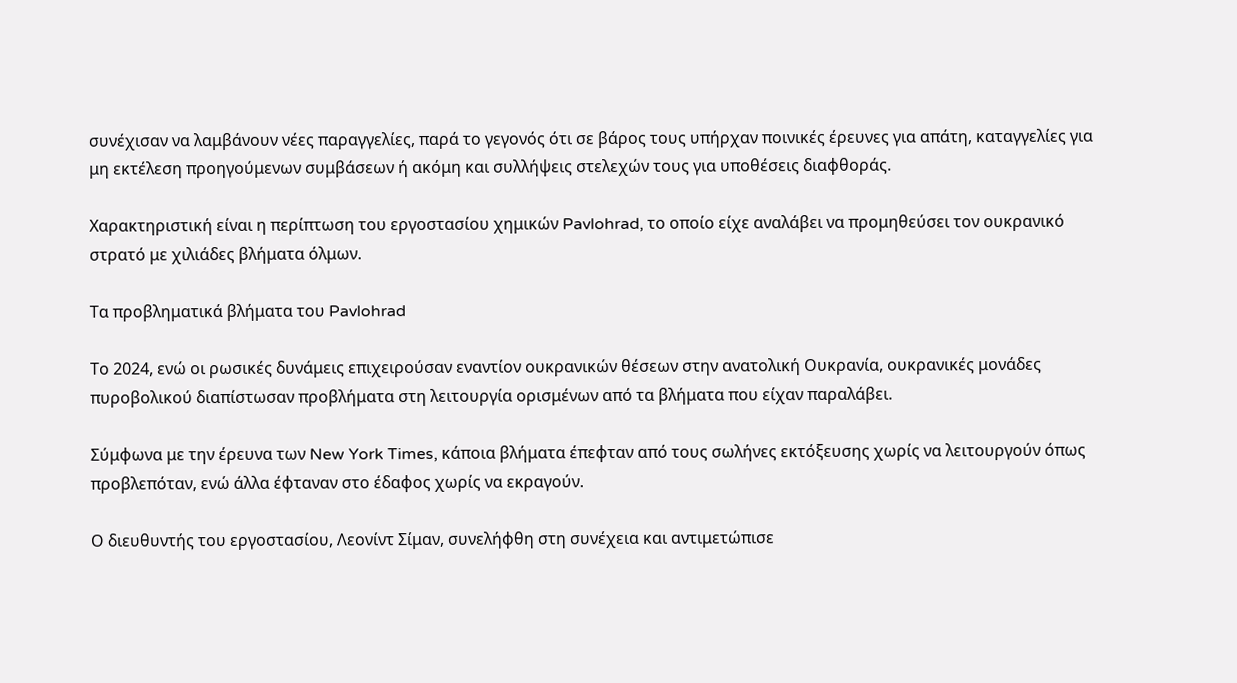συνέχισαν να λαμβάνουν νέες παραγγελίες, παρά το γεγονός ότι σε βάρος τους υπήρχαν ποινικές έρευνες για απάτη, καταγγελίες για μη εκτέλεση προηγούμενων συμβάσεων ή ακόμη και συλλήψεις στελεχών τους για υποθέσεις διαφθοράς.

Χαρακτηριστική είναι η περίπτωση του εργοστασίου χημικών Pavlohrad, το οποίο είχε αναλάβει να προμηθεύσει τον ουκρανικό στρατό με χιλιάδες βλήματα όλμων.

Τα προβληματικά βλήματα του Pavlohrad

Το 2024, ενώ οι ρωσικές δυνάμεις επιχειρούσαν εναντίον ουκρανικών θέσεων στην ανατολική Ουκρανία, ουκρανικές μονάδες πυροβολικού διαπίστωσαν προβλήματα στη λειτουργία ορισμένων από τα βλήματα που είχαν παραλάβει.

Σύμφωνα με την έρευνα των New York Times, κάποια βλήματα έπεφταν από τους σωλήνες εκτόξευσης χωρίς να λειτουργούν όπως προβλεπόταν, ενώ άλλα έφταναν στο έδαφος χωρίς να εκραγούν.

Ο διευθυντής του εργοστασίου, Λεονίντ Σίμαν, συνελήφθη στη συνέχεια και αντιμετώπισε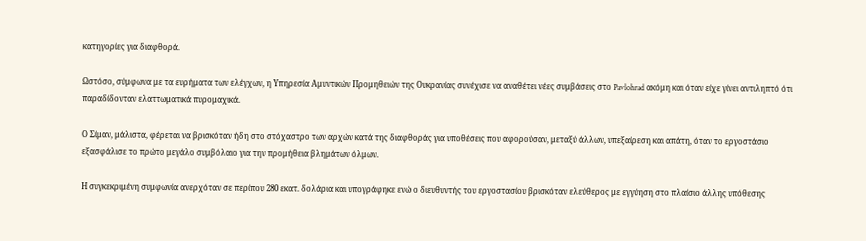κατηγορίες για διαφθορά.

Ωστόσο, σύμφωνα με τα ευρήματα των ελέγχων, η Υπηρεσία Αμυντικών Προμηθειών της Ουκρανίας συνέχισε να αναθέτει νέες συμβάσεις στο Pavlohrad ακόμη και όταν είχε γίνει αντιληπτό ότι παραδίδονταν ελαττωματικά πυρομαχικά.

Ο Σίμαν, μάλιστα, φέρεται να βρισκόταν ήδη στο στόχαστρο των αρχών κατά της διαφθοράς για υποθέσεις που αφορούσαν, μεταξύ άλλων, υπεξαίρεση και απάτη, όταν το εργοστάσιο εξασφάλισε το πρώτο μεγάλο συμβόλαιο για την προμήθεια βλημάτων όλμων.

Η συγκεκριμένη συμφωνία ανερχόταν σε περίπου 280 εκατ. δολάρια και υπογράφηκε ενώ ο διευθυντής του εργοστασίου βρισκόταν ελεύθερος με εγγύηση στο πλαίσιο άλλης υπόθεσης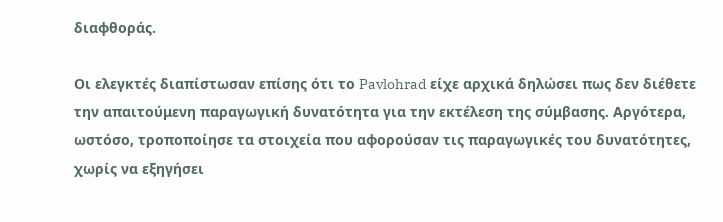διαφθοράς.

Οι ελεγκτές διαπίστωσαν επίσης ότι το Pavlohrad είχε αρχικά δηλώσει πως δεν διέθετε την απαιτούμενη παραγωγική δυνατότητα για την εκτέλεση της σύμβασης. Αργότερα, ωστόσο, τροποποίησε τα στοιχεία που αφορούσαν τις παραγωγικές του δυνατότητες, χωρίς να εξηγήσει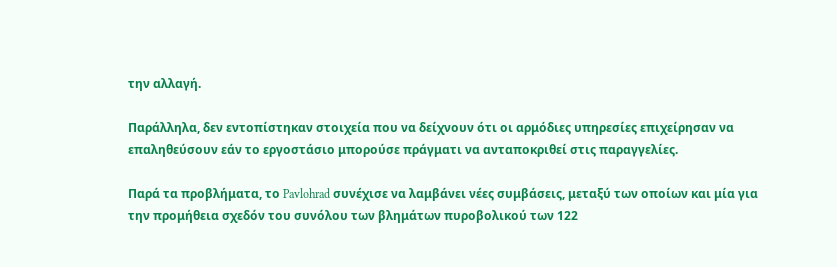την αλλαγή.

Παράλληλα, δεν εντοπίστηκαν στοιχεία που να δείχνουν ότι οι αρμόδιες υπηρεσίες επιχείρησαν να επαληθεύσουν εάν το εργοστάσιο μπορούσε πράγματι να ανταποκριθεί στις παραγγελίες.

Παρά τα προβλήματα, το Pavlohrad συνέχισε να λαμβάνει νέες συμβάσεις, μεταξύ των οποίων και μία για την προμήθεια σχεδόν του συνόλου των βλημάτων πυροβολικού των 122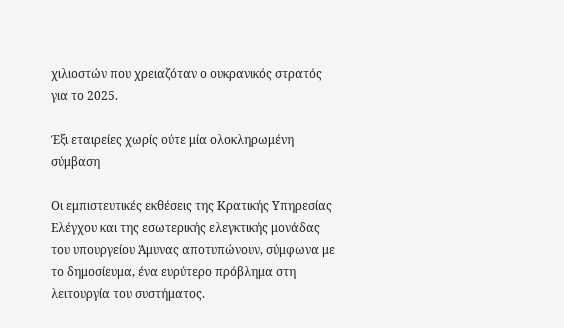χιλιοστών που χρειαζόταν ο ουκρανικός στρατός για το 2025.

Έξι εταιρείες χωρίς ούτε μία ολοκληρωμένη σύμβαση

Οι εμπιστευτικές εκθέσεις της Κρατικής Υπηρεσίας Ελέγχου και της εσωτερικής ελεγκτικής μονάδας του υπουργείου Άμυνας αποτυπώνουν, σύμφωνα με το δημοσίευμα, ένα ευρύτερο πρόβλημα στη λειτουργία του συστήματος.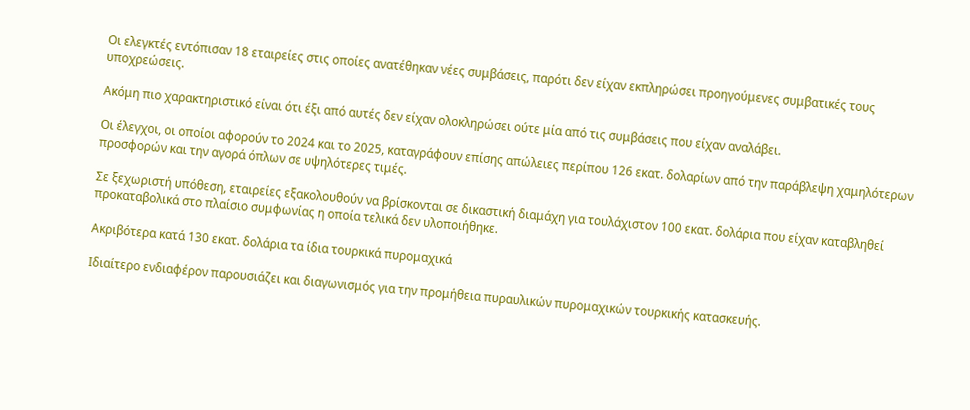Οι ελεγκτές εντόπισαν 18 εταιρείες στις οποίες ανατέθηκαν νέες συμβάσεις, παρότι δεν είχαν εκπληρώσει προηγούμενες συμβατικές τους υποχρεώσεις.

Ακόμη πιο χαρακτηριστικό είναι ότι έξι από αυτές δεν είχαν ολοκληρώσει ούτε μία από τις συμβάσεις που είχαν αναλάβει.

Οι έλεγχοι, οι οποίοι αφορούν το 2024 και το 2025, καταγράφουν επίσης απώλειες περίπου 126 εκατ. δολαρίων από την παράβλεψη χαμηλότερων προσφορών και την αγορά όπλων σε υψηλότερες τιμές.

Σε ξεχωριστή υπόθεση, εταιρείες εξακολουθούν να βρίσκονται σε δικαστική διαμάχη για τουλάχιστον 100 εκατ. δολάρια που είχαν καταβληθεί προκαταβολικά στο πλαίσιο συμφωνίας η οποία τελικά δεν υλοποιήθηκε.

Ακριβότερα κατά 130 εκατ. δολάρια τα ίδια τουρκικά πυρομαχικά

Ιδιαίτερο ενδιαφέρον παρουσιάζει και διαγωνισμός για την προμήθεια πυραυλικών πυρομαχικών τουρκικής κατασκευής.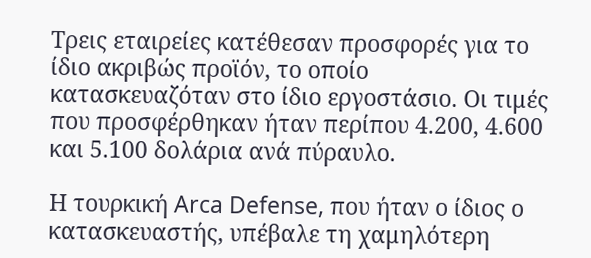Τρεις εταιρείες κατέθεσαν προσφορές για το ίδιο ακριβώς προϊόν, το οποίο κατασκευαζόταν στο ίδιο εργοστάσιο. Οι τιμές που προσφέρθηκαν ήταν περίπου 4.200, 4.600 και 5.100 δολάρια ανά πύραυλο.

Η τουρκική Arca Defense, που ήταν ο ίδιος ο κατασκευαστής, υπέβαλε τη χαμηλότερη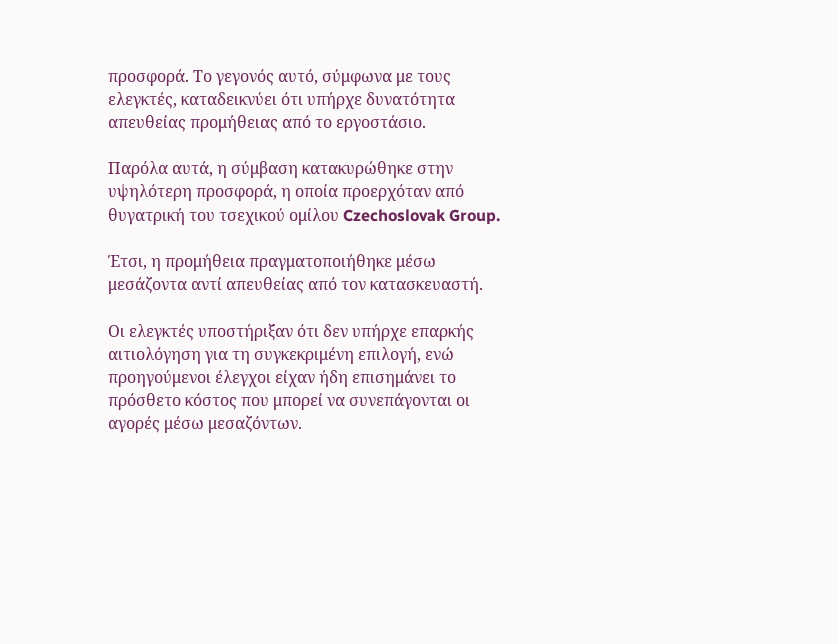προσφορά. Το γεγονός αυτό, σύμφωνα με τους ελεγκτές, καταδεικνύει ότι υπήρχε δυνατότητα απευθείας προμήθειας από το εργοστάσιο.

Παρόλα αυτά, η σύμβαση κατακυρώθηκε στην υψηλότερη προσφορά, η οποία προερχόταν από θυγατρική του τσεχικού ομίλου Czechoslovak Group.

Έτσι, η προμήθεια πραγματοποιήθηκε μέσω μεσάζοντα αντί απευθείας από τον κατασκευαστή.

Οι ελεγκτές υποστήριξαν ότι δεν υπήρχε επαρκής αιτιολόγηση για τη συγκεκριμένη επιλογή, ενώ προηγούμενοι έλεγχοι είχαν ήδη επισημάνει το πρόσθετο κόστος που μπορεί να συνεπάγονται οι αγορές μέσω μεσαζόντων.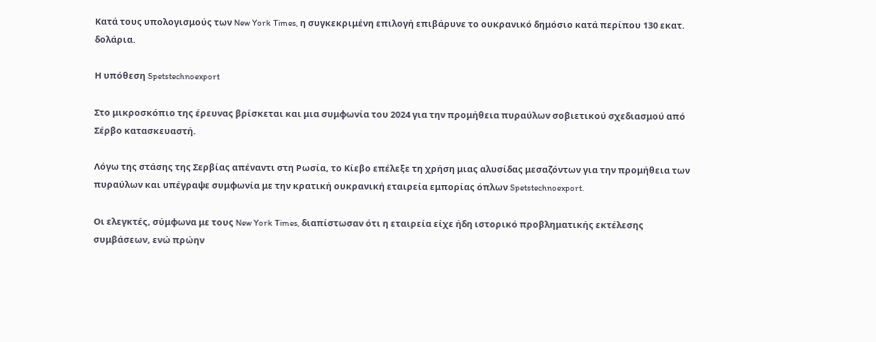Κατά τους υπολογισμούς των New York Times, η συγκεκριμένη επιλογή επιβάρυνε το ουκρανικό δημόσιο κατά περίπου 130 εκατ. δολάρια.

Η υπόθεση Spetstechnoexport

Στο μικροσκόπιο της έρευνας βρίσκεται και μια συμφωνία του 2024 για την προμήθεια πυραύλων σοβιετικού σχεδιασμού από Σέρβο κατασκευαστή.

Λόγω της στάσης της Σερβίας απέναντι στη Ρωσία, το Κίεβο επέλεξε τη χρήση μιας αλυσίδας μεσαζόντων για την προμήθεια των πυραύλων και υπέγραψε συμφωνία με την κρατική ουκρανική εταιρεία εμπορίας όπλων Spetstechnoexport.

Οι ελεγκτές, σύμφωνα με τους New York Times, διαπίστωσαν ότι η εταιρεία είχε ήδη ιστορικό προβληματικής εκτέλεσης συμβάσεων, ενώ πρώην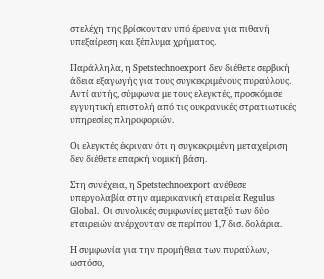στελέχη της βρίσκονταν υπό έρευνα για πιθανή υπεξαίρεση και ξέπλυμα χρήματος.

Παράλληλα, η Spetstechnoexport δεν διέθετε σερβική άδεια εξαγωγής για τους συγκεκριμένους πυραύλους. Αντί αυτής, σύμφωνα με τους ελεγκτές, προσκόμισε εγγυητική επιστολή από τις ουκρανικές στρατιωτικές υπηρεσίες πληροφοριών.

Οι ελεγκτές έκριναν ότι η συγκεκριμένη μεταχείριση δεν διέθετε επαρκή νομική βάση.

Στη συνέχεια, η Spetstechnoexport ανέθεσε υπεργολαβία στην αμερικανική εταιρεία Regulus Global. Οι συνολικές συμφωνίες μεταξύ των δύο εταιρειών ανέρχονταν σε περίπου 1,7 δισ. δολάρια.

Η συμφωνία για την προμήθεια των πυραύλων, ωστόσο,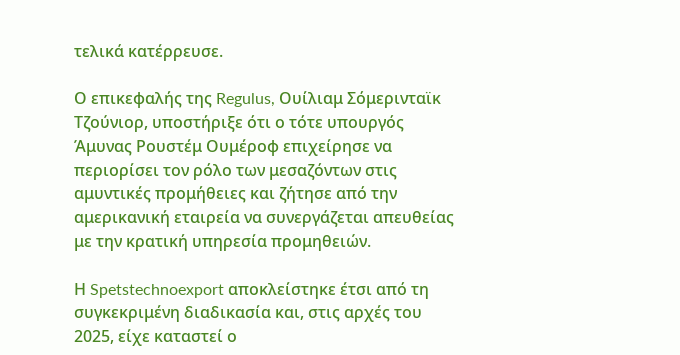τελικά κατέρρευσε.

Ο επικεφαλής της Regulus, Ουίλιαμ Σόμερινταϊκ Τζούνιορ, υποστήριξε ότι ο τότε υπουργός Άμυνας Ρουστέμ Ουμέροφ επιχείρησε να περιορίσει τον ρόλο των μεσαζόντων στις αμυντικές προμήθειες και ζήτησε από την αμερικανική εταιρεία να συνεργάζεται απευθείας με την κρατική υπηρεσία προμηθειών.

Η Spetstechnoexport αποκλείστηκε έτσι από τη συγκεκριμένη διαδικασία και, στις αρχές του 2025, είχε καταστεί ο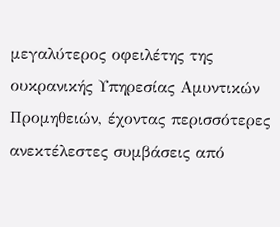μεγαλύτερος οφειλέτης της ουκρανικής Υπηρεσίας Αμυντικών Προμηθειών, έχοντας περισσότερες ανεκτέλεστες συμβάσεις από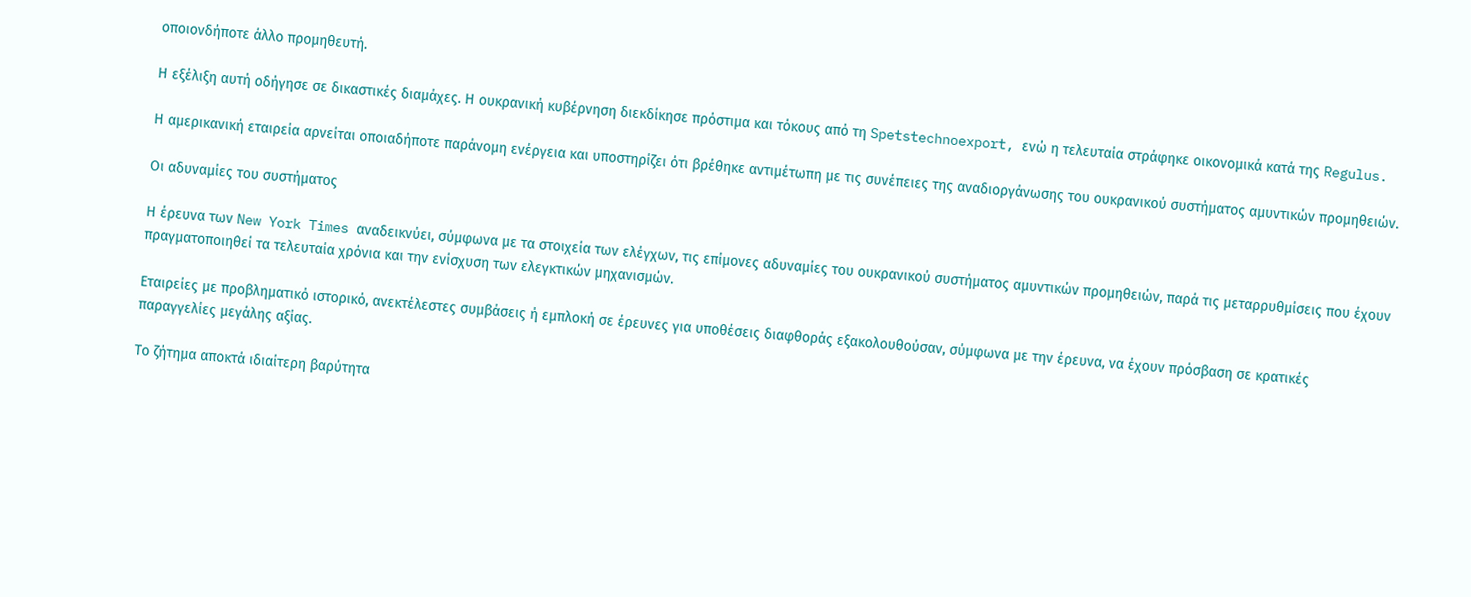οποιονδήποτε άλλο προμηθευτή.

Η εξέλιξη αυτή οδήγησε σε δικαστικές διαμάχες. Η ουκρανική κυβέρνηση διεκδίκησε πρόστιμα και τόκους από τη Spetstechnoexport, ενώ η τελευταία στράφηκε οικονομικά κατά της Regulus.

Η αμερικανική εταιρεία αρνείται οποιαδήποτε παράνομη ενέργεια και υποστηρίζει ότι βρέθηκε αντιμέτωπη με τις συνέπειες της αναδιοργάνωσης του ουκρανικού συστήματος αμυντικών προμηθειών.

Οι αδυναμίες του συστήματος

Η έρευνα των New York Times αναδεικνύει, σύμφωνα με τα στοιχεία των ελέγχων, τις επίμονες αδυναμίες του ουκρανικού συστήματος αμυντικών προμηθειών, παρά τις μεταρρυθμίσεις που έχουν πραγματοποιηθεί τα τελευταία χρόνια και την ενίσχυση των ελεγκτικών μηχανισμών.

Εταιρείες με προβληματικό ιστορικό, ανεκτέλεστες συμβάσεις ή εμπλοκή σε έρευνες για υποθέσεις διαφθοράς εξακολουθούσαν, σύμφωνα με την έρευνα, να έχουν πρόσβαση σε κρατικές παραγγελίες μεγάλης αξίας.

Το ζήτημα αποκτά ιδιαίτερη βαρύτητα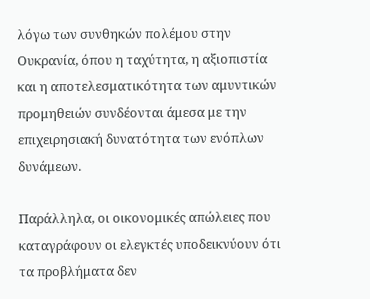λόγω των συνθηκών πολέμου στην Ουκρανία, όπου η ταχύτητα, η αξιοπιστία και η αποτελεσματικότητα των αμυντικών προμηθειών συνδέονται άμεσα με την επιχειρησιακή δυνατότητα των ενόπλων δυνάμεων.

Παράλληλα, οι οικονομικές απώλειες που καταγράφουν οι ελεγκτές υποδεικνύουν ότι τα προβλήματα δεν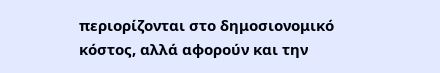περιορίζονται στο δημοσιονομικό κόστος, αλλά αφορούν και την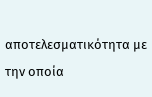αποτελεσματικότητα με την οποία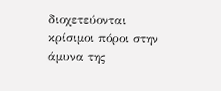διοχετεύονται κρίσιμοι πόροι στην άμυνα της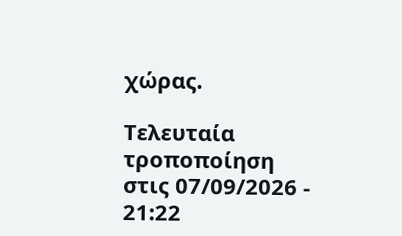χώρας.

Τελευταία τροποποίηση στις 07/09/2026 - 21:22